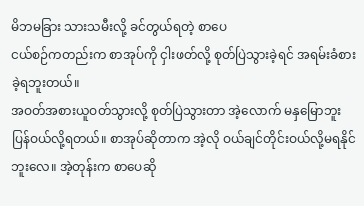မိဘမခြား သားသမီးလို့ ခင်တွယ်ရတဲ့ စာပေ
ငယ်စဉ်ကတည်းက စာအုပ်ကို ငှါးဖတ်လို့ စုတ်ပြဲသွားခဲ့ရင် အရမ်းခံစားခဲ့ရဘူးတယ်။
အဝတ်အစားယူဝတ်သွားလို့ စုတ်ပြဲသွားတာ အဲ့လောက် မနှမြောဘူး ပြန်ဝယ်လို့ရတယ်။ စာအုပ်ဆိုတာက အဲ့လို ဝယ်ချင်တိုင်းဝယ်လို့မရနိုင်ဘူးလေ။ အဲ့တုန်းက စာပေဆို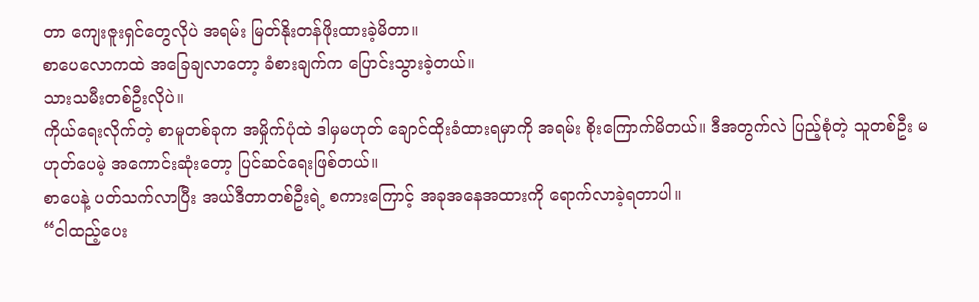တာ ကျေးဇူးရှင်တွေလိုပဲ အရမ်း မြတ်နိုးတန်ဖိုးထားခဲ့မိတာ။
စာပေလောကထဲ အခြေချလာတော့ ခံစားချက်က ပြောင်းသွားခဲ့တယ်။
သားသမီးတစ်ဦးလိုပဲ။
ကိုယ်ရေးလိုက်တဲ့ စာမူတစ်ခုက အမှိုက်ပုံထဲ ဒါမှမဟုတ် ချောင်ထိုးခံထားရမှာကို အရမ်း စိုးကြောက်မိတယ်။ ဒီအတွက်လဲ ပြည့်စုံတဲ့ သူတစ်ဦး မဟုတ်ပေမဲ့ အကောင်းဆုံးတော့ ပြင်ဆင်ရေးဖြစ်တယ်။
စာပေနဲ့ ပတ်သက်လာပြီး အယ်ဒီတာတစ်ဦးရဲ့ စကားကြောင့် အခုအနေအထားကို ရောက်လာခဲ့ရတာပါ။
“ငါထည့်ပေး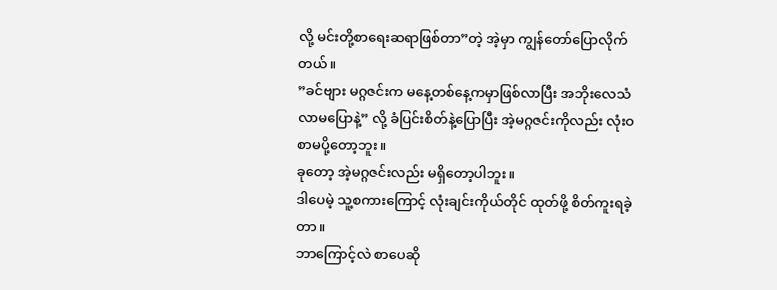လို့ မင်းတို့စာရေးဆရာဖြစ်တာ”တဲ့ အဲ့မှာ ကျွန်တော်ပြောလိုက်တယ်။
”ခင်ဗျား မဂ္ဂဇင်းက မနေ့တစ်နေ့ကမှာဖြစ်လာပြီး အဘိုးလေသံ လာမပြောနဲ့” လို့ ခံပြင်းစိတ်နဲ့ပြောပြီး အဲ့မဂ္ဂဇင်းကိုလည်း လုံးဝစာမပို့တော့ဘူး။
ခုတော့ အဲ့မဂ္ဂဇင်းလည်း မရှိတော့ပါဘူး။
ဒါပေမဲ့ သူ့စကားကြောင့် လုံးချင်းကိုယ်တိုင် ထုတ်ဖို့ စိတ်ကူးရခဲ့တာ။
ဘာကြောင့်လဲ စာပေဆို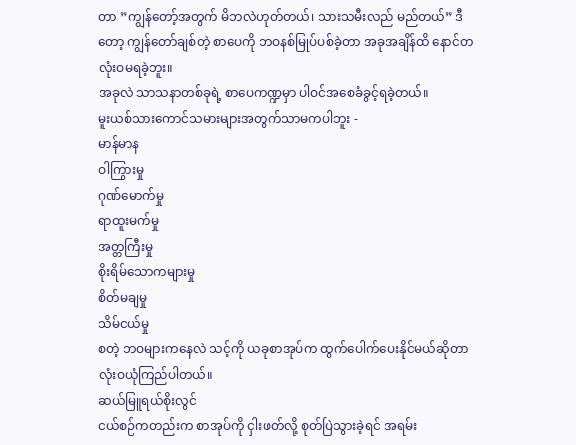တာ ”ကျွန်တော့်အတွက် မိဘလဲဟုတ်တယ်၊ သားသမီးလည် မည်တယ်” ဒီတော့ ကျွန်တော်ချစ်တဲ့ စာပေကို ဘဝနစ်မြုပ်ပစ်ခဲ့တာ အခုအချိန်ထိ နောင်တလုံးဝမရခဲ့ဘူး။
အခုလဲ သာသနာတစ်ခုရဲ့ စာပေကဏ္ဍမှာ ပါဝင်အစေခံခွင့်ရခဲ့တယ်။
မူးယစ်သားကောင်သမားများအတွက်သာမကပါဘူး -
မာန်မာန
ဝါကြွားမှု
ဂုဏ်မောက်မှု
ရာထူးမက်မှု
အတ္တကြီးမှု
စိုးရိမ်သောကများမှု
စိတ်မချမှု
သိမ်ငယ်မှု
စတဲ့ ဘဝများကနေလဲ သင့်ကို ယခုစာအုပ်က ထွက်ပေါက်ပေးနိုင်မယ်ဆိုတာ လုံးဝယုံကြည်ပါတယ်။
ဆယ်မြူရယ်စိုးလွင်
ငယ်စဉ်ကတည်းက စာအုပ်ကို ငှါးဖတ်လို့ စုတ်ပြဲသွားခဲ့ရင် အရမ်း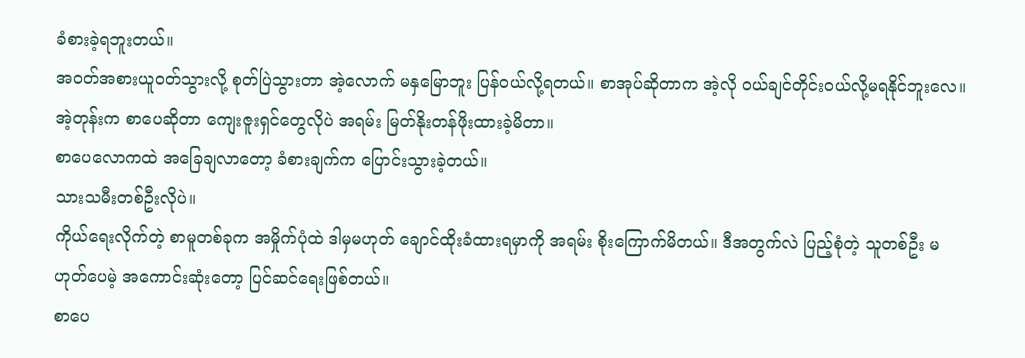ခံစားခဲ့ရဘူးတယ်။
အဝတ်အစားယူဝတ်သွားလို့ စုတ်ပြဲသွားတာ အဲ့လောက် မနှမြောဘူး ပြန်ဝယ်လို့ရတယ်။ စာအုပ်ဆိုတာက အဲ့လို ဝယ်ချင်တိုင်းဝယ်လို့မရနိုင်ဘူးလေ။ အဲ့တုန်းက စာပေဆိုတာ ကျေးဇူးရှင်တွေလိုပဲ အရမ်း မြတ်နိုးတန်ဖိုးထားခဲ့မိတာ။
စာပေလောကထဲ အခြေချလာတော့ ခံစားချက်က ပြောင်းသွားခဲ့တယ်။
သားသမီးတစ်ဦးလိုပဲ။
ကိုယ်ရေးလိုက်တဲ့ စာမူတစ်ခုက အမှိုက်ပုံထဲ ဒါမှမဟုတ် ချောင်ထိုးခံထားရမှာကို အရမ်း စိုးကြောက်မိတယ်။ ဒီအတွက်လဲ ပြည့်စုံတဲ့ သူတစ်ဦး မဟုတ်ပေမဲ့ အကောင်းဆုံးတော့ ပြင်ဆင်ရေးဖြစ်တယ်။
စာပေ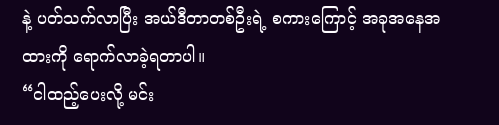နဲ့ ပတ်သက်လာပြီး အယ်ဒီတာတစ်ဦးရဲ့ စကားကြောင့် အခုအနေအထားကို ရောက်လာခဲ့ရတာပါ။
“ငါထည့်ပေးလို့ မင်း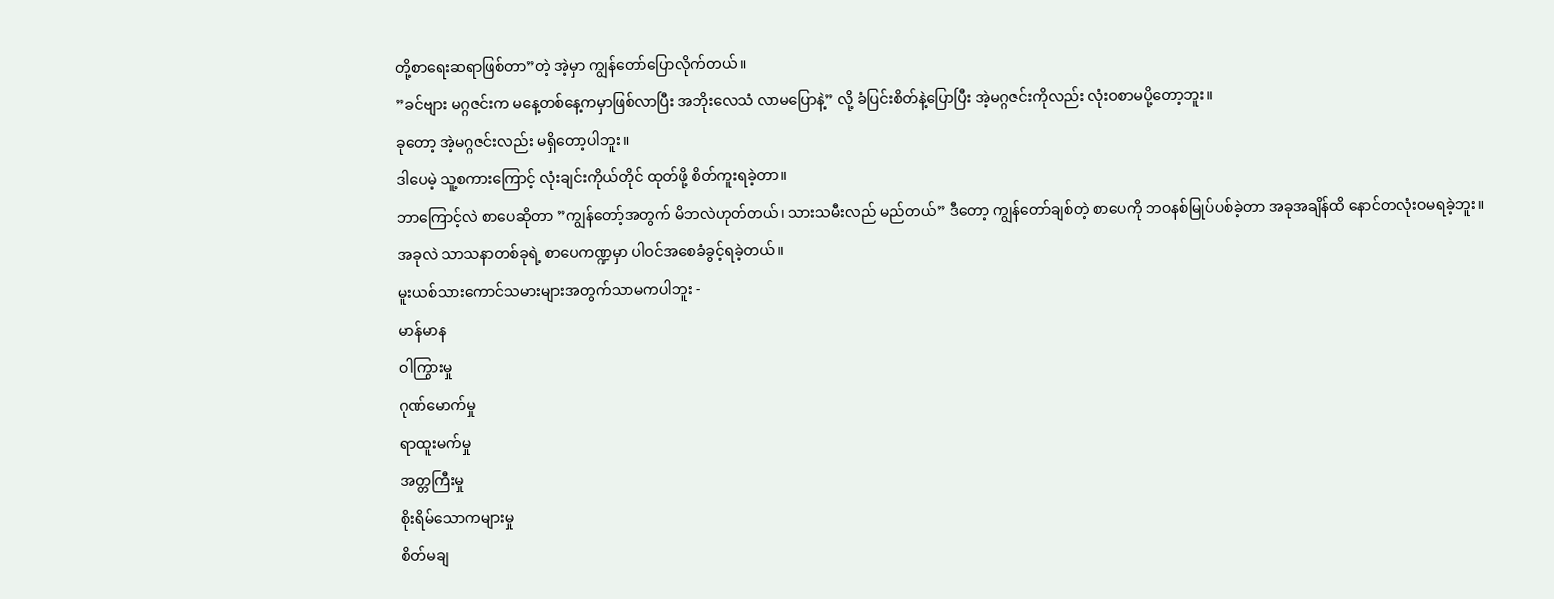တို့စာရေးဆရာဖြစ်တာ”တဲ့ အဲ့မှာ ကျွန်တော်ပြောလိုက်တယ်။
”ခင်ဗျား မဂ္ဂဇင်းက မနေ့တစ်နေ့ကမှာဖြစ်လာပြီး အဘိုးလေသံ လာမပြောနဲ့” လို့ ခံပြင်းစိတ်နဲ့ပြောပြီး အဲ့မဂ္ဂဇင်းကိုလည်း လုံးဝစာမပို့တော့ဘူး။
ခုတော့ အဲ့မဂ္ဂဇင်းလည်း မရှိတော့ပါဘူး။
ဒါပေမဲ့ သူ့စကားကြောင့် လုံးချင်းကိုယ်တိုင် ထုတ်ဖို့ စိတ်ကူးရခဲ့တာ။
ဘာကြောင့်လဲ စာပေဆိုတာ ”ကျွန်တော့်အတွက် မိဘလဲဟုတ်တယ်၊ သားသမီးလည် မည်တယ်” ဒီတော့ ကျွန်တော်ချစ်တဲ့ စာပေကို ဘဝနစ်မြုပ်ပစ်ခဲ့တာ အခုအချိန်ထိ နောင်တလုံးဝမရခဲ့ဘူး။
အခုလဲ သာသနာတစ်ခုရဲ့ စာပေကဏ္ဍမှာ ပါဝင်အစေခံခွင့်ရခဲ့တယ်။
မူးယစ်သားကောင်သမားများအတွက်သာမကပါဘူး -
မာန်မာန
ဝါကြွားမှု
ဂုဏ်မောက်မှု
ရာထူးမက်မှု
အတ္တကြီးမှု
စိုးရိမ်သောကများမှု
စိတ်မချ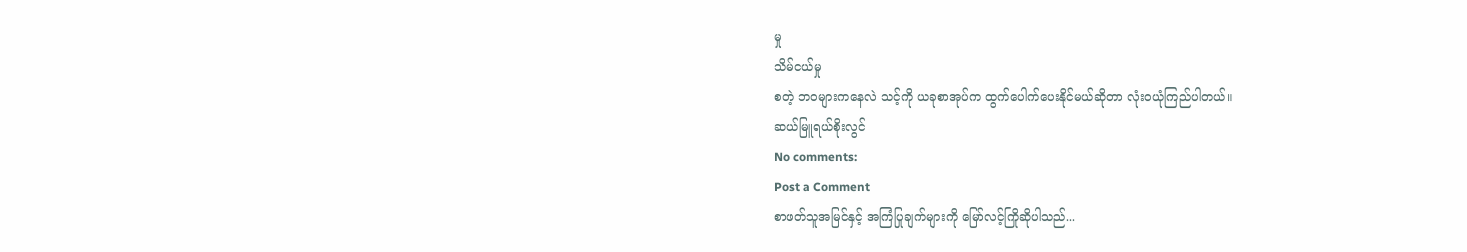မှု
သိမ်ငယ်မှု
စတဲ့ ဘဝများကနေလဲ သင့်ကို ယခုစာအုပ်က ထွက်ပေါက်ပေးနိုင်မယ်ဆိုတာ လုံးဝယုံကြည်ပါတယ်။
ဆယ်မြူရယ်စိုးလွင်
No comments:
Post a Comment
စာဖတ်သူအမြင်နှင့် အကြံပြုချက်များကို မြော်လင့်ကြိုဆိုပါသည်...